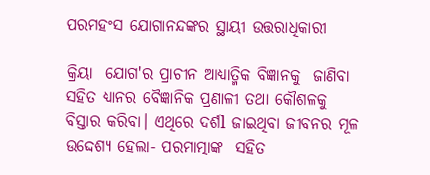ପରମହଂସ ଯୋଗାନନ୍ଦଙ୍କର ସ୍ଥାୟୀ ଉତ୍ତରାଧିକାରୀ

କ୍ରିୟା  ଯୋଗ'ର ପ୍ରାଚୀନ ଆଧ୍ୟାତ୍ମିକ ବିଜ୍ଞାନକୁ  ଜାଣିବା ସହିତ ଧ୍ୟାନର ବୈଜ୍ଞାନିକ ପ୍ରଣାଳୀ ତଥା କୌଶଳକୁ ବିସ୍ତାର କରିବା। ଏଥିରେ ଦର୍ଶl ଜାଇଥିବା ଜୀବନର ମୂଳ ଉଦ୍ଦେଶ୍ୟ ହେଲା- ପରମାତ୍ମାଙ୍କ  ସହିତ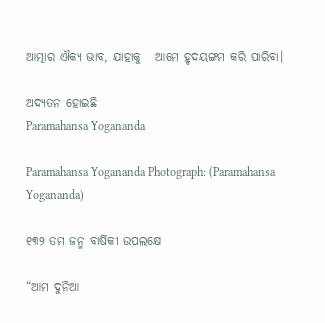ଆତ୍ମାର ଐକ୍ୟ ଭାବ, ଯାହାକୁ   ଆମେ ହୃଦୟଙ୍ଗମ କରି ପାରିବା।

ଅଦ୍ୟତନ ହୋଇଛି
Paramahansa Yogananda

Paramahansa Yogananda Photograph: (Paramahansa Yogananda)

୧୩୨ ତମ ଜନ୍ମ ବାର୍ଷିକୀ ଉପଲକ୍ଷେ

“ଆମ ଦୁନିଆ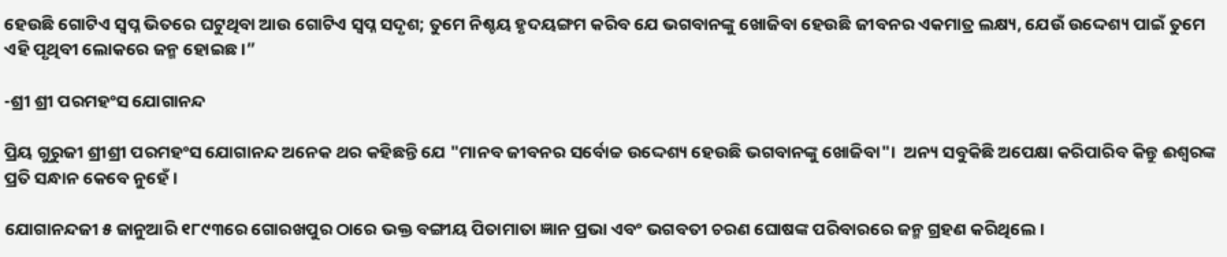ହେଉଛି ଗୋଟିଏ ସ୍ୱପ୍ନ ଭିତରେ ଘଟୁଥିବା ଆଉ ଗୋଟିଏ ସ୍ୱପ୍ନ ସଦୃଶ; ତୁମେ ନିଶ୍ଚୟ ହୃଦୟଙ୍ଗମ କରିବ ଯେ ଭଗବାନଙ୍କୁ ଖୋଜିବା ହେଉଛି ଜୀବନର ଏକମାତ୍ର ଲକ୍ଷ୍ୟ, ଯେଉଁ ଉଦ୍ଦେଶ୍ୟ ପାଇଁ ତୁମେ ଏହି ପୃଥିବୀ ଲୋକରେ ଜନ୍ମ ହୋଇଛ।”

-ଶ୍ରୀ ଶ୍ରୀ ପରମହଂସ ଯୋଗାନନ୍ଦ

ପ୍ରିୟ ଗୁରୁଜୀ ଶ୍ରୀଶ୍ରୀ ପରମହଂସ ଯୋଗାନନ୍ଦ ଅନେକ ଥର କହିଛନ୍ତି ଯେ "ମାନବ ଜୀବନର ସର୍ବୋଚ୍ଚ ଉଦ୍ଦେଶ୍ୟ ହେଉଛି ଭଗବାନଙ୍କୁ ଖୋଜିବା"।  ଅନ୍ୟ ସବୁକିଛି ଅପେକ୍ଷା କରିପାରିବ କିନ୍ତୁ ଈଶ୍ୱରଙ୍କ ପ୍ରତି ସନ୍ଧାନ କେବେ ନୁହେଁ।

ଯୋଗାନନ୍ଦଜୀ ୫ ଜାନୁଆରି ୧୮୯୩ରେ ଗୋରଖପୁର ଠାରେ ଭକ୍ତ ବଙ୍ଗୀୟ ପିତାମାତା ଜ୍ଞାନ ପ୍ରଭା ଏବଂ ଭଗବତୀ ଚରଣ ଘୋଷଙ୍କ ପରିବାରରେ ଜନ୍ମ ଗ୍ରହଣ କରିଥିଲେ।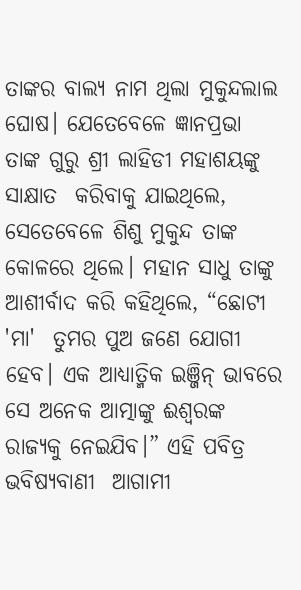ତାଙ୍କର ବାଲ୍ୟ ନାମ ଥିଲା ମୁକୁନ୍ଦଲାଲ ଘୋଷ। ଯେତେବେଳେ ଜ୍ଞାନପ୍ରଭା  ତାଙ୍କ ଗୁରୁ ଶ୍ରୀ ଲାହିଡୀ ମହାଶୟଙ୍କୁ  ସାକ୍ଷାତ  କରିବାକୁ ଯାଇଥିଲେ, ସେତେବେଳେ ଶିଶୁ ମୁକୁନ୍ଦ ତାଙ୍କ କୋଳରେ ଥିଲେ। ମହାନ ସାଧୁ ତାଙ୍କୁ ଆଶୀର୍ବାଦ କରି କହିଥିଲେ, “ଛୋଟୀ 'ମା'  ତୁମର ପୁଅ ଜଣେ ଯୋଗୀ ହେବ। ଏକ ଆଧ୍ୟାତ୍ମିକ ଇଞ୍ଜିନ୍ ଭାବରେ ସେ ଅନେକ ଆତ୍ମାଙ୍କୁ ଈଶ୍ବରଙ୍କ ରାଜ୍ୟକୁ ନେଇଯିବ।” ଏହି ପବିତ୍ର ଭବିଷ୍ୟବାଣୀ  ଆଗାମୀ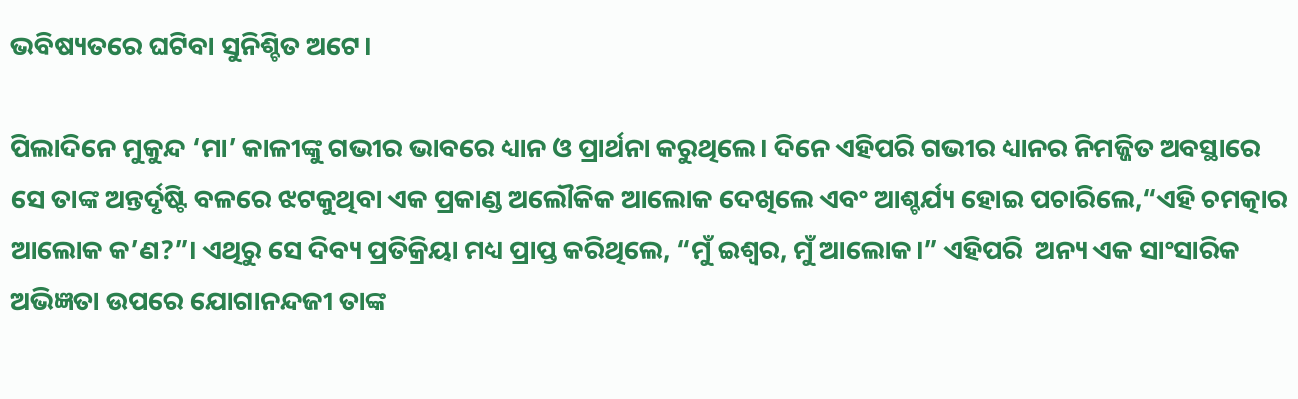ଭବିଷ୍ୟତରେ ଘଟିବା ସୁନିଶ୍ଚିତ ଅଟେ।

ପିଲାଦିନେ ମୁକୁନ୍ଦ ‘ମା’ କାଳୀଙ୍କୁ ଗଭୀର ଭାବରେ ଧ୍ୟାନ ଓ ପ୍ରାର୍ଥନା କରୁଥିଲେ। ଦିନେ ଏହିପରି ଗଭୀର ଧ୍ୟାନର ନିମଜ୍ଜିତ ଅବସ୍ଥାରେ ସେ ତାଙ୍କ ଅନ୍ତର୍ଦୃଷ୍ଟି ବଳରେ ଝଟକୁଥିବା ଏକ ପ୍ରକାଣ୍ଡ ଅଲୌକିକ ଆଲୋକ ଦେଖିଲେ ଏବଂ ଆଶ୍ଚର୍ଯ୍ୟ ହୋଇ ପଚାରିଲେ,“ଏହି ଚମତ୍କାର ଆଲୋକ କ’ଣ?”। ଏଥିରୁ ସେ ଦିବ୍ୟ ପ୍ରତିକ୍ରିୟା ମଧ୍ୟ ପ୍ରାପ୍ତ କରିଥିଲେ, “ମୁଁ ଇଶ୍ୱର, ମୁଁ ଆଲୋକ।” ଏହିପରି  ଅନ୍ୟ ଏକ ସାଂସାରିକ ଅଭିଜ୍ଞତା ଉପରେ ଯୋଗାନନ୍ଦଜୀ ତାଙ୍କ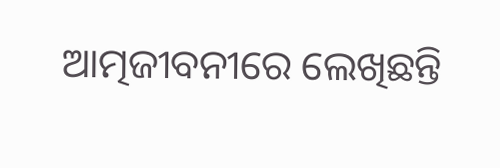ଆତ୍ମଜୀବନୀରେ ଲେଖିଛନ୍ତି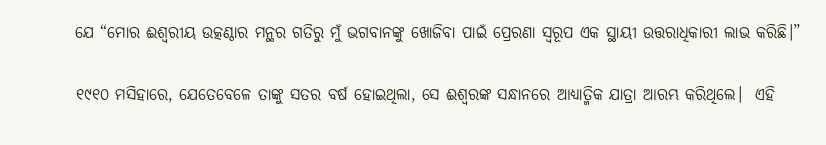ଯେ “ମୋର ଈଶ୍ୱରୀୟ ଉତ୍କଣ୍ଠାର ମନ୍ଥର ଗତିରୁ ମୁଁ ଭଗବାନଙ୍କୁ ଖୋଜିବା ପାଇଁ ପ୍ରେରଣା ସ୍ୱରୂପ ଏକ ସ୍ଥାୟୀ ଉତ୍ତରାଧିକାରୀ ଲାଭ କରିଛି।”

୧୯୧୦ ମସିହାରେ, ଯେତେବେଳେ ତାଙ୍କୁ ସତର ବର୍ଷ ହୋଇଥିଲା, ସେ ଈଶ୍ବରଙ୍କ ସନ୍ଧାନରେ ଆଧ୍ୟାତ୍ମିକ ଯାତ୍ରା ଆରମ୍ଭ କରିଥିଲେ।  ଏହି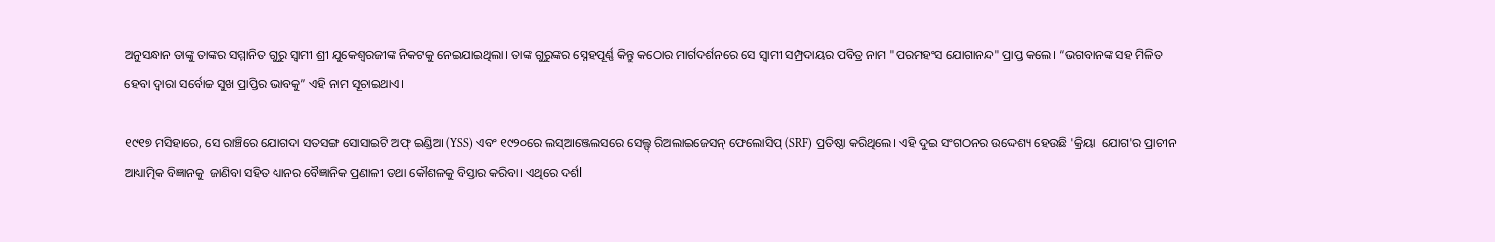ଅନୁସନ୍ଧାନ ତାଙ୍କୁ ତାଙ୍କର ସମ୍ମାନିତ ଗୁରୁ ସ୍ୱାମୀ ଶ୍ରୀ ଯୁକେଶ୍ୱରଜୀଙ୍କ ନିକଟକୁ ନେଇଯାଇଥିଲା। ତାଙ୍କ ଗୁରୁଙ୍କର ସ୍ନେହପୂର୍ଣ୍ଣ କିନ୍ତୁ କଠୋର ମାର୍ଗଦର୍ଶନରେ ସେ ସ୍ୱାମୀ ସମ୍ପ୍ରଦାୟର ପବିତ୍ର ନାମ "ପରମହଂସ ଯୋଗାନନ୍ଦ" ପ୍ରାପ୍ତ କଲେ। “ଭଗବାନଙ୍କ ସହ ମିଳିତ ହେବା ଦ୍ୱାରା ସର୍ବୋଚ୍ଚ ସୁଖ ପ୍ରାପ୍ତିର ଭାବକୁ” ଏହି ନାମ ସୂଚାଇଥାଏ।

୧୯୧୭ ମସିହାରେ, ସେ ରାଞ୍ଚିରେ ଯୋଗଦା ସତସଙ୍ଗ ସୋସାଇଟି ଅଫ୍ ଇଣ୍ଡିଆ (YSS) ଏବଂ ୧୯୨୦ରେ ଲସ୍ଆଞ୍ଜେଲସରେ ସେଲ୍ଫ୍ ରିଅଲାଇଜେସନ୍ ଫେଲୋସିପ୍ (SRF) ପ୍ରତିଷ୍ଠା କରିଥିଲେ। ଏହି ଦୁଇ ସଂଗଠନର ଉଦ୍ଦେଶ୍ୟ ହେଉଛି 'କ୍ରିୟା  ଯୋଗ'ର ପ୍ରାଚୀନ ଆଧ୍ୟାତ୍ମିକ ବିଜ୍ଞାନକୁ  ଜାଣିବା ସହିତ ଧ୍ୟାନର ବୈଜ୍ଞାନିକ ପ୍ରଣାଳୀ ତଥା କୌଶଳକୁ ବିସ୍ତାର କରିବା। ଏଥିରେ ଦର୍ଶl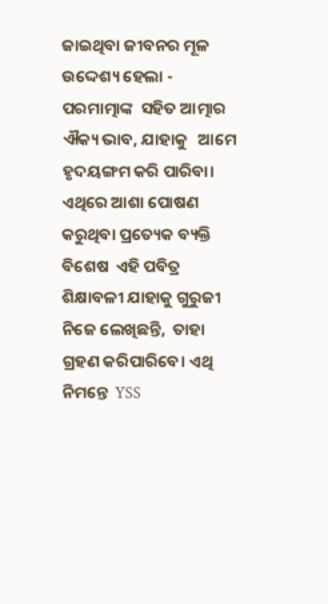ଜାଇଥିବା ଜୀବନର ମୂଳ ଉଦ୍ଦେଶ୍ୟ ହେଲା - ପରମାତ୍ମାଙ୍କ  ସହିତ ଆତ୍ମାର ଐକ୍ୟ ଭାବ, ଯାହାକୁ   ଆମେ ହୃଦୟଙ୍ଗମ କରି ପାରିବା। ଏଥିରେ ଆଶା ପୋଷଣ  କରୁଥିବା ପ୍ରତ୍ୟେକ ବ୍ୟକ୍ତି ବିଶେଷ  ଏହି ପବିତ୍ର ଶିକ୍ଷାବଳୀ ଯାହାକୁ ଗୁରୁଜୀ ନିଜେ ଲେଖିଛନ୍ତି,  ତାହା  ଗ୍ରହଣ କରିପାରିବେ। ଏଥି ନିମନ୍ତେ  YSS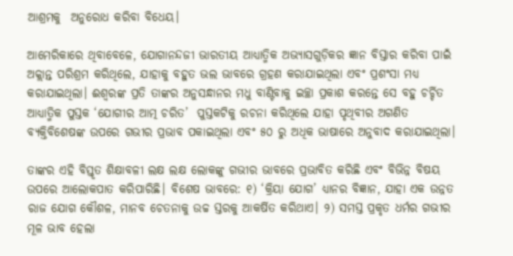ଆଶ୍ରମକୁ  ଅନୁରୋଧ କରିବା ବିଧେୟ।

ଆମେରିକାରେ ଥିବାବେଳେ, ଯୋଗାନନ୍ଦଜୀ ଭାରତୀୟ ଆଧ୍ୟାତ୍ମିକ ଅଭ୍ୟାସଗୁଡ଼ିକର ଜ୍ଞାନ ବିସ୍ତାର କରିବା ପାଇଁ ଅକ୍ଲାନ୍ତ ପରିଶ୍ରମ କରିଥିଲେ, ଯାହାକୁ ବହୁତ ଭଲ ଭାବରେ ଗ୍ରହଣ କରାଯାଇଥିଲା ଏବଂ ପ୍ରଶଂସା ମଧ୍ୟ କରାଯାଇଥିଲା। ଈଶ୍ବରଙ୍କ ପ୍ରତି ତାଙ୍କର ଅନୁସନ୍ଧାନର ମଧୁ ବାଣ୍ଟିବାକୁ ଇଚ୍ଛା ପ୍ରକାଶ କରନ୍ତେ ସେ ବହୁ ଚର୍ଚ୍ଚିତ ଆଧ୍ୟାତ୍ମିକ ପୁସ୍ତକ ‘ଯୋଗୀର ଆତ୍ମ ଚରିତ’  ପୁସ୍ତକଟିକୁ ରଚନା କରିଥିଲେ ଯାହା ପୃଥିବୀର ଅଗଣିତ ବ୍ୟକ୍ତିବିଶେଷଙ୍କ ଉପରେ ଗଭୀର ପ୍ରଭାବ ପକାଇଥିଲା ଏବଂ ୫୦ ରୁ ଅଧିକ ଭାଷାରେ ଅନୁବାଦ କରାଯାଇଥିଲା।

ତାଙ୍କର ଏହି ବିସ୍ତୃତ ଶିକ୍ଷାବଳୀ ଲକ୍ଷ ଲକ୍ଷ ଲୋକଙ୍କୁ ଗଭୀର ଭାବରେ ପ୍ରଭାବିତ କରିଛି ଏବଂ ବିଭିନ୍ନ ବିଷୟ ଉପରେ ଆଲୋକପାତ କରିପାରିଛି। ବିଶେଷ ଭାବରେ: ୧) ‘କ୍ରିୟା ଯୋଗ’ ଧ୍ୟାନର ବିଜ୍ଞାନ, ଯାହା ଏକ ଉନ୍ନତ ରାଜ ଯୋଗ କୌଶଳ, ମାନବ ଚେତନାକୁ ଉଚ୍ଚ ସ୍ତରକୁ ଆକର୍ଷିତ କରିଥାଏ। ୨) ସମସ୍ତ ପ୍ରକୃତ ଧର୍ମର ଗଭୀର ମୂଳ ଭାବ ହେଲା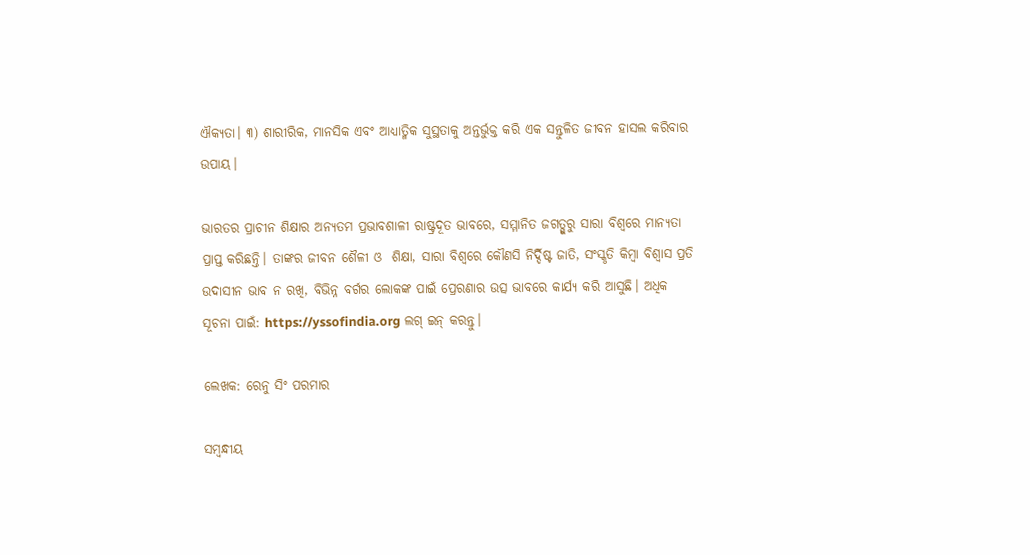ଐକ୍ୟତା। ୩) ଶାରୀରିକ, ମାନସିକ ଏବଂ ଆଧ୍ୟାତ୍ମିକ ସୁସ୍ଥତାକୁ ଅନ୍ତର୍ଭୁକ୍ତ କରି ଏକ ସନ୍ତୁଳିତ ଜୀବନ ହାସଲ କରିବାର ଉପାୟ।

ଭାରତର ପ୍ରାଚୀନ ଶିକ୍ଷାର ଅନ୍ୟତମ ପ୍ରଭାବଶାଳୀ ରାଷ୍ଟ୍ରଦୂତ ଭାବରେ, ସମ୍ମାନିତ ଜଗତ୍ଗୁରୁ ସାରା ବିଶ୍ୱରେ ମାନ୍ୟତା ପ୍ରାପ୍ତ କରିଛନ୍ତି। ତାଙ୍କର ଜୀବନ ଶୈଳୀ ଓ  ଶିକ୍ଷା, ସାରା ବିଶ୍ୱରେ କୌଣସି ନିର୍ଦ୍ଦିଷ୍ଟ ଜାତି, ସଂସ୍କୃତି କିମ୍ବା ବିଶ୍ୱାସ ପ୍ରତି ଉଦାସୀନ ଭାବ ନ ରଖି, ବିଭିନ୍ନ ବର୍ଗର ଲୋକଙ୍କ ପାଇଁ ପ୍ରେରଣାର ଉତ୍ସ ଭାବରେ କାର୍ଯ୍ୟ କରି ଆସୁଛି। ଅଧିକ ସୂଚନା ପାଇଁ: https://yssofindia.org ଲଗ୍‌ ଇନ୍‌ କରନ୍ତୁ।

ଲେଖକ: ରେନୁ ସିଂ ପରମାର

ସମ୍ବନ୍ଧୀୟ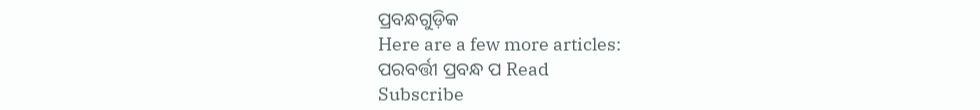ପ୍ରବନ୍ଧଗୁଡ଼ିକ
Here are a few more articles:
ପରବର୍ତ୍ତୀ ପ୍ରବନ୍ଧ ପ Read
Subscribe